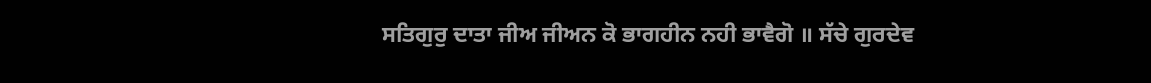ਸਤਿਗੁਰੁ ਦਾਤਾ ਜੀਅ ਜੀਅਨ ਕੋ ਭਾਗਹੀਨ ਨਹੀ ਭਾਵੈਗੋ ॥ ਸੱਚੇ ਗੁਰਦੇਵ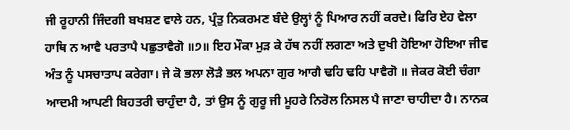ਜੀ ਰੂਹਾਨੀ ਜਿੰਦਗੀ ਬਖਸ਼ਣ ਵਾਲੇ ਹਨ, ਪ੍ਰੰਤੁ ਨਿਕਰਮਣ ਬੰਦੇ ਉਲ੍ਹਾਂ ਨੂੰ ਪਿਆਰ ਨਹੀਂ ਕਰਦੇ। ਫਿਰਿ ਏਹ ਵੇਲਾ ਹਾਥਿ ਨ ਆਵੈ ਪਰਤਾਪੈ ਪਛੁਤਾਵੈਗੋ ॥੭॥ ਇਹ ਮੌਕਾ ਮੁੜ ਕੇ ਹੱਥ ਨਹੀਂ ਲਗਣਾ ਅਤੇ ਦੁਖੀ ਹੋਇਆ ਹੋਇਆ ਜੀਵ ਅੰਤ ਨੂੰ ਪਸਚਾਤਾਪ ਕਰੇਗਾ। ਜੇ ਕੋ ਭਲਾ ਲੋੜੈ ਭਲ ਅਪਨਾ ਗੁਰ ਆਗੈ ਢਹਿ ਢਹਿ ਪਾਵੈਗੋ ॥ ਜੇਕਰ ਕੋਈ ਚੰਗਾ ਆਦਮੀ ਆਪਣੀ ਬਿਹਤਰੀ ਚਾਹੁੰਦਾ ਹੈ, ਤਾਂ ਉਸ ਨੂੰ ਗੁਰੂ ਜੀ ਮੂਹਰੇ ਨਿਰੋਲ ਨਿਸਲ ਪੈ ਜਾਣਾ ਚਾਹੀਦਾ ਹੈ। ਨਾਨਕ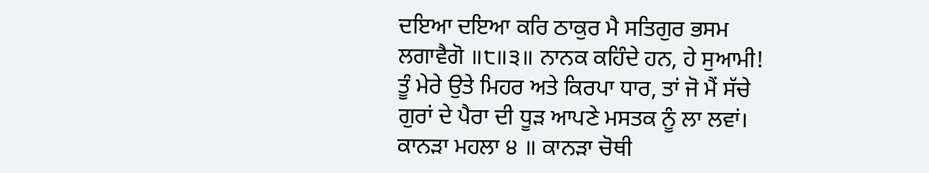ਦਇਆ ਦਇਆ ਕਰਿ ਠਾਕੁਰ ਮੈ ਸਤਿਗੁਰ ਭਸਮ ਲਗਾਵੈਗੋ ॥੮॥੩॥ ਨਾਨਕ ਕਹਿੰਦੇ ਹਨ, ਹੇ ਸੁਆਮੀ! ਤੂੰ ਮੇਰੇ ਉਤੇ ਮਿਹਰ ਅਤੇ ਕਿਰਪਾ ਧਾਰ, ਤਾਂ ਜੋ ਮੈਂ ਸੱਚੇ ਗੁਰਾਂ ਦੇ ਪੈਰਾ ਦੀ ਧੂੜ ਆਪਣੇ ਮਸਤਕ ਨੂੰ ਲਾ ਲਵਾਂ। ਕਾਨੜਾ ਮਹਲਾ ੪ ॥ ਕਾਨੜਾ ਚੋਥੀ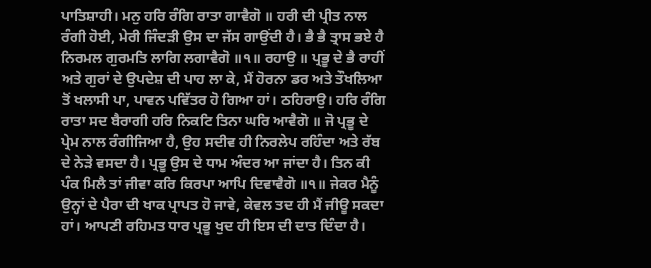ਪਾਤਿਸ਼ਾਹੀ। ਮਨੁ ਹਰਿ ਰੰਗਿ ਰਾਤਾ ਗਾਵੈਗੋ ॥ ਹਰੀ ਦੀ ਪ੍ਰੀਤ ਨਾਲ ਰੰਗੀ ਹੋਈ, ਮੇਰੀ ਜਿੰਦੜੀ ਉਸ ਦਾ ਜੱਸ ਗਾਉਂਦੀ ਹੈ। ਭੈ ਭੈ ਤ੍ਰਾਸ ਭਏ ਹੈ ਨਿਰਮਲ ਗੁਰਮਤਿ ਲਾਗਿ ਲਗਾਵੈਗੋ ॥੧॥ ਰਹਾਉ ॥ ਪ੍ਰਭੂ ਦੇ ਭੈ ਰਾਹੀਂ ਅਤੇ ਗੁਰਾਂ ਦੇ ਉਪਦੇਸ਼ ਦੀ ਪਾਹ ਲਾ ਕੇ, ਮੈਂ ਹੋਰਨਾ ਡਰ ਅਤੇ ਤੌਖਲਿਆ ਤੋਂ ਖਲਾਸੀ ਪਾ, ਪਾਵਨ ਪਵਿੱਤਰ ਹੋ ਗਿਆ ਹਾਂ। ਠਹਿਰਾਉ। ਹਰਿ ਰੰਗਿ ਰਾਤਾ ਸਦ ਬੈਰਾਗੀ ਹਰਿ ਨਿਕਟਿ ਤਿਨਾ ਘਰਿ ਆਵੈਗੋ ॥ ਜੋ ਪ੍ਰਭੂ ਦੇ ਪ੍ਰੇਮ ਨਾਲ ਰੰਗੀਜਿਆ ਹੈ, ਉਹ ਸਦੀਵ ਹੀ ਨਿਰਲੇਪ ਰਹਿੰਦਾ ਅਤੇ ਰੱਬ ਦੇ ਨੇੜੇ ਵਸਦਾ ਹੈ। ਪ੍ਰਭੂ ਉਸ ਦੇ ਧਾਮ ਅੰਦਰ ਆ ਜਾਂਦਾ ਹੈ। ਤਿਨ ਕੀ ਪੰਕ ਮਿਲੈ ਤਾਂ ਜੀਵਾ ਕਰਿ ਕਿਰਪਾ ਆਪਿ ਦਿਵਾਵੈਗੋ ॥੧॥ ਜੇਕਰ ਮੈਨੂੰ ਉਨ੍ਹਾਂ ਦੇ ਪੈਰਾ ਦੀ ਖਾਕ ਪ੍ਰਾਪਤ ਹੋ ਜਾਵੇ, ਕੇਵਲ ਤਦ ਹੀ ਮੈਂ ਜੀਊ ਸਕਦਾ ਹਾਂ। ਆਪਣੀ ਰਹਿਮਤ ਧਾਰ ਪ੍ਰਭੂ ਖੁਦ ਹੀ ਇਸ ਦੀ ਦਾਤ ਦਿੰਦਾ ਹੈ।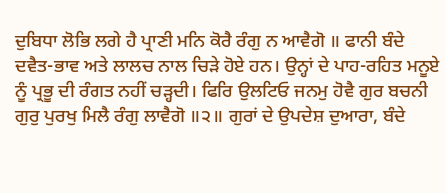ਦੁਬਿਧਾ ਲੋਭਿ ਲਗੇ ਹੈ ਪ੍ਰਾਣੀ ਮਨਿ ਕੋਰੈ ਰੰਗੁ ਨ ਆਵੈਗੋ ॥ ਫਾਨੀ ਬੰਦੇ ਦਵੈਤ-ਭਾਵ ਅਤੇ ਲਾਲਚ ਨਾਲ ਚਿੜੇ ਹੋਏ ਹਨ। ਉਨ੍ਹਾਂ ਦੇ ਪਾਹ-ਰਹਿਤ ਮਨੂਏ ਨੂੰ ਪ੍ਰਭੂ ਦੀ ਰੰਗਤ ਨਹੀਂ ਚੜ੍ਹਦੀ। ਫਿਰਿ ਉਲਟਿਓ ਜਨਮੁ ਹੋਵੈ ਗੁਰ ਬਚਨੀ ਗੁਰੁ ਪੁਰਖੁ ਮਿਲੈ ਰੰਗੁ ਲਾਵੈਗੋ ॥੨॥ ਗੁਰਾਂ ਦੇ ਉਪਦੇਸ਼ ਦੁਆਰਾ, ਬੰਦੇ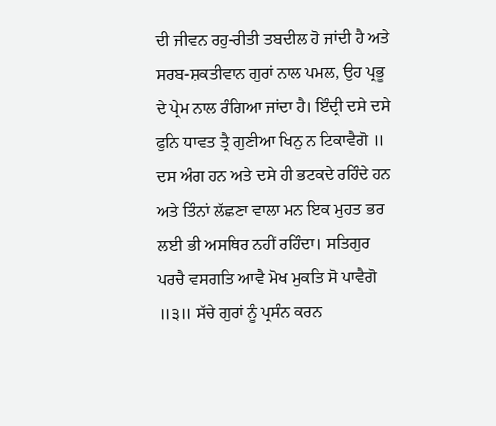ਦੀ ਜੀਵਨ ਰਹੁ-ਰੀਤੀ ਤਬਦੀਲ ਹੋ ਜਾਂਦੀ ਹੈ ਅਤੇ ਸਰਬ-ਸ਼ਕਤੀਵਾਨ ਗੁਰਾਂ ਨਾਲ ਪਮਲ, ਉਹ ਪ੍ਰਭੂ ਦੇ ਪ੍ਰੇਮ ਨਾਲ ਰੰਗਿਆ ਜਾਂਦਾ ਹੈ। ਇੰਦ੍ਰੀ ਦਸੇ ਦਸੇ ਫੁਨਿ ਧਾਵਤ ਤ੍ਰੈ ਗੁਣੀਆ ਖਿਨੁ ਨ ਟਿਕਾਵੈਗੋ ॥ ਦਸ ਅੰਗ ਹਨ ਅਤੇ ਦਸੇ ਹੀ ਭਟਕਦੇ ਰਹਿੰਦੇ ਹਨ ਅਤੇ ਤਿੰਨਾਂ ਲੱਛਣਾ ਵਾਲਾ ਮਨ ਇਕ ਮੁਹਤ ਭਰ ਲਈ ਭੀ ਅਸਥਿਰ ਨਹੀਂ ਰਹਿੰਦਾ। ਸਤਿਗੁਰ ਪਰਚੈ ਵਸਗਤਿ ਆਵੈ ਮੋਖ ਮੁਕਤਿ ਸੋ ਪਾਵੈਗੋ ॥੩॥ ਸੱਚੇ ਗੁਰਾਂ ਨੂੰ ਪ੍ਰਸੰਨ ਕਰਨ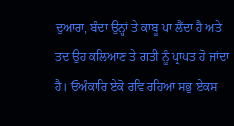ਦੁਆਰਾ, ਬੰਦਾ ਉਨ੍ਹਾਂ ਤੇ ਕਾਬੂ ਪਾ ਲੈਂਦਾ ਹੈ ਅਤੇ ਤਦ ਉਹ ਕਲਿਆਣ ਤੇ ਗਤੀ ਨੂੰ ਪ੍ਰਾਪਤ ਹੋ ਜਾਂਦਾ ਹੈ। ਓਅੰਕਾਰਿ ਏਕੋ ਰਵਿ ਰਹਿਆ ਸਭੁ ਏਕਸ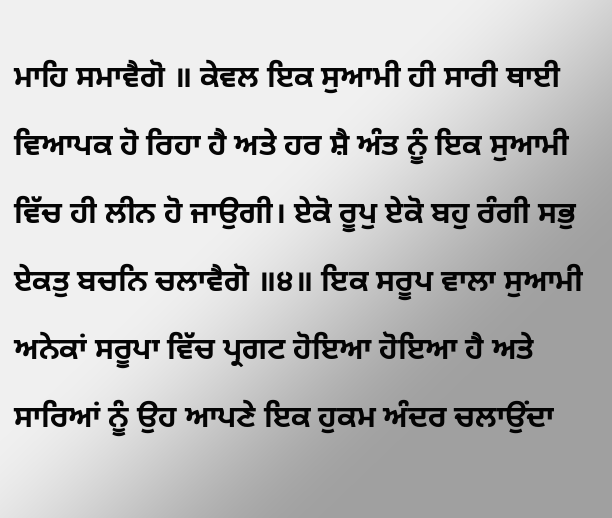ਮਾਹਿ ਸਮਾਵੈਗੋ ॥ ਕੇਵਲ ਇਕ ਸੁਆਮੀ ਹੀ ਸਾਰੀ ਥਾਈ ਵਿਆਪਕ ਹੋ ਰਿਹਾ ਹੈ ਅਤੇ ਹਰ ਸ਼ੈ ਅੰਤ ਨੂੰ ਇਕ ਸੁਆਮੀ ਵਿੱਚ ਹੀ ਲੀਨ ਹੋ ਜਾਉਗੀ। ਏਕੋ ਰੂਪੁ ਏਕੋ ਬਹੁ ਰੰਗੀ ਸਭੁ ਏਕਤੁ ਬਚਨਿ ਚਲਾਵੈਗੋ ॥੪॥ ਇਕ ਸਰੂਪ ਵਾਲਾ ਸੁਆਮੀ ਅਨੇਕਾਂ ਸਰੂਪਾ ਵਿੱਚ ਪ੍ਰਗਟ ਹੋਇਆ ਹੋਇਆ ਹੈ ਅਤੇ ਸਾਰਿਆਂ ਨੂੰ ਉਹ ਆਪਣੇ ਇਕ ਹੁਕਮ ਅੰਦਰ ਚਲਾਉਂਦਾ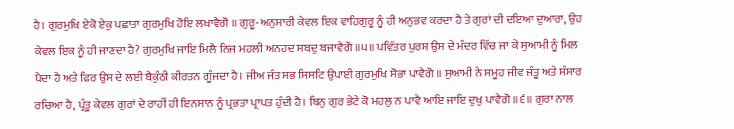ਹੈ। ਗੁਰਮੁਖਿ ਏਕੋ ਏਕੁ ਪਛਾਤਾ ਗੁਰਮੁਖਿ ਹੋਇ ਲਖਾਵੈਗੋ ॥ ਗੁਰੂ-ਅਨੁਸਾਰੀ ਕੇਵਲ ਇਕ ਵਾਹਿਗੁਰੂ ਨੂੰ ਹੀ ਅਨੁਭਵ ਕਰਦਾ ਹੈ ਤੇ ਗੁਰਾਂ ਦੀ ਦਇਆ ਦੁਆਰਾ, ਉਹ ਕੇਵਲ ਇਕ ਨੂੰ ਹੀ ਜਾਣਦਾ ਹੈ? ਗੁਰਮੁਖਿ ਜਾਇ ਮਿਲੈ ਨਿਜ ਮਹਲੀ ਅਨਹਦ ਸਬਦੁ ਬਜਾਵੈਗੋ ॥੫॥ ਪਵਿੱਤਰ ਪੁਰਸ਼ ਉਸ ਦੇ ਮੰਦਰ ਵਿੱਚ ਜਾ ਕੇ ਸੁਆਮੀ ਨੂੰ ਮਿਲ ਪੈਦਾ ਹੈ ਅਤੇ ਫਿਰ ਉਸ ਦੇ ਲਈ ਬੈਕੁੰਠੀ ਕੀਰਤਨ ਗੂੰਜਦਾ ਹੈ। ਜੀਅ ਜੰਤ ਸਭ ਸਿਸਟਿ ਉਪਾਈ ਗੁਰਮੁਖਿ ਸੋਭਾ ਪਾਵੈਗੋ ॥ ਸੁਆਮੀ ਨੇ ਸਮੂਹ ਜੀਵ ਜੰਤੂ ਅਤੇ ਸੰਸਾਰ ਰਚਿਆ ਹੈ, ਪ੍ਰੰਤੂ ਕੇਵਲ ਗੁਰਾਂ ਦੇ ਰਾਹੀਂ ਹੀ ਇਨਸਾਨ ਨੂੰ ਪ੍ਰਭਤਾ ਪ੍ਰਾਪਤ ਹੁੰਦੀ ਹੈ। ਬਿਨੁ ਗੁਰ ਭੇਟੇ ਕੋ ਮਹਲੁ ਨ ਪਾਵੈ ਆਇ ਜਾਇ ਦੁਖੁ ਪਾਵੈਗੋ ॥੬॥ ਗੁਰਾ ਨਾਲ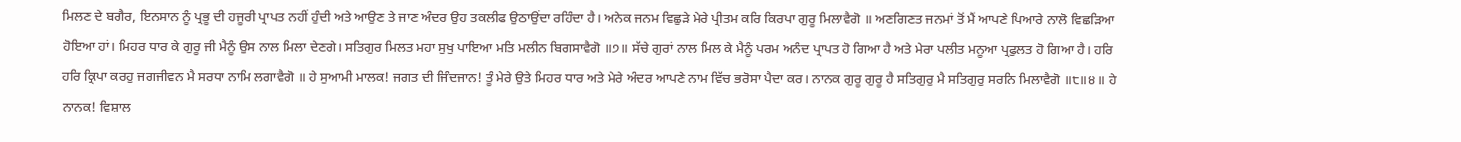ਮਿਲਣ ਦੇ ਬਗੈਰ, ਇਨਸਾਨ ਨੂੰ ਪ੍ਰਭੂ ਦੀ ਹਜੂਰੀ ਪ੍ਰਾਪਤ ਨਹੀਂ ਹੁੰਦੀ ਅਤੇ ਆਉਣ ਤੇ ਜਾਣ ਅੰਦਰ ਉਹ ਤਕਲੀਫ ਉਠਾਉਂਦਾ ਰਹਿੰਦਾ ਹੈ। ਅਨੇਕ ਜਨਮ ਵਿਛੁੜੇ ਮੇਰੇ ਪ੍ਰੀਤਮ ਕਰਿ ਕਿਰਪਾ ਗੁਰੂ ਮਿਲਾਵੈਗੋ ॥ ਅਣਗਿਣਤ ਜਨਮਾਂ ਤੋਂ ਮੈਂ ਆਪਣੇ ਪਿਆਰੇ ਨਾਲੋ ਵਿਛੜਿਆ ਹੋਇਆ ਹਾਂ। ਮਿਹਰ ਧਾਰ ਕੇ ਗੁਰੂ ਜੀ ਮੈਨੂੰ ਉਸ ਨਾਲ ਮਿਲਾ ਦੇਣਗੇ। ਸਤਿਗੁਰ ਮਿਲਤ ਮਹਾ ਸੁਖੁ ਪਾਇਆ ਮਤਿ ਮਲੀਨ ਬਿਗਸਾਵੈਗੋ ॥੭॥ ਸੱਚੇ ਗੁਰਾਂ ਨਾਲ ਮਿਲ ਕੇ ਮੈਨੂੰ ਪਰਮ ਅਨੰਦ ਪ੍ਰਾਪਤ ਹੋ ਗਿਆ ਹੈ ਅਤੇ ਮੇਰਾ ਪਲੀਤ ਮਨੂਆ ਪ੍ਰਫੁਲਤ ਹੋ ਗਿਆ ਹੈ। ਹਰਿ ਹਰਿ ਕ੍ਰਿਪਾ ਕਰਹੁ ਜਗਜੀਵਨ ਮੈ ਸਰਧਾ ਨਾਮਿ ਲਗਾਵੈਗੋ ॥ ਹੇ ਸੁਆਮੀ ਮਾਲਕ! ਜਗਤ ਦੀ ਜਿੰਦਜਾਨ! ਤੂੰ ਮੇਰੇ ਉਤੇ ਮਿਹਰ ਧਾਰ ਅਤੇ ਮੇਰੇ ਅੰਦਰ ਆਪਣੇ ਨਾਮ ਵਿੱਚ ਭਰੋਸਾ ਪੈਦਾ ਕਰ। ਨਾਨਕ ਗੁਰੂ ਗੁਰੂ ਹੈ ਸਤਿਗੁਰੁ ਮੈ ਸਤਿਗੁਰੁ ਸਰਨਿ ਮਿਲਾਵੈਗੋ ॥੮॥੪॥ ਹੇ ਨਾਨਕ! ਵਿਸ਼ਾਲ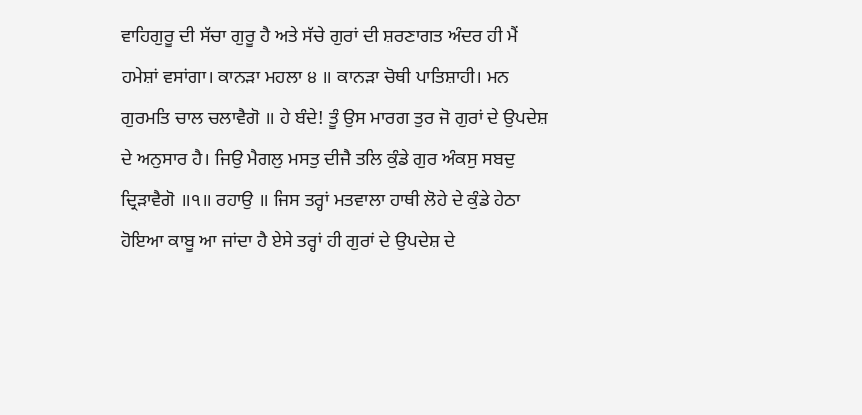ਵਾਹਿਗੁਰੂ ਦੀ ਸੱਚਾ ਗੁਰੂ ਹੈ ਅਤੇ ਸੱਚੇ ਗੁਰਾਂ ਦੀ ਸ਼ਰਣਾਗਤ ਅੰਦਰ ਹੀ ਮੈਂ ਹਮੇਸ਼ਾਂ ਵਸਾਂਗਾ। ਕਾਨੜਾ ਮਹਲਾ ੪ ॥ ਕਾਨੜਾ ਚੋਥੀ ਪਾਤਿਸ਼ਾਹੀ। ਮਨ ਗੁਰਮਤਿ ਚਾਲ ਚਲਾਵੈਗੋ ॥ ਹੇ ਬੰਦੇ! ਤੂੰ ਉਸ ਮਾਰਗ ਤੁਰ ਜੋ ਗੁਰਾਂ ਦੇ ਉਪਦੇਸ਼ ਦੇ ਅਨੁਸਾਰ ਹੈ। ਜਿਉ ਮੈਗਲੁ ਮਸਤੁ ਦੀਜੈ ਤਲਿ ਕੁੰਡੇ ਗੁਰ ਅੰਕਸੁ ਸਬਦੁ ਦ੍ਰਿੜਾਵੈਗੋ ॥੧॥ ਰਹਾਉ ॥ ਜਿਸ ਤਰ੍ਹਾਂ ਮਤਵਾਲਾ ਹਾਥੀ ਲੋਹੇ ਦੇ ਕੁੰਡੇ ਹੇਠਾ ਹੋਇਆ ਕਾਬੂ ਆ ਜਾਂਦਾ ਹੈ ਏਸੇ ਤਰ੍ਹਾਂ ਹੀ ਗੁਰਾਂ ਦੇ ਉਪਦੇਸ਼ ਦੇ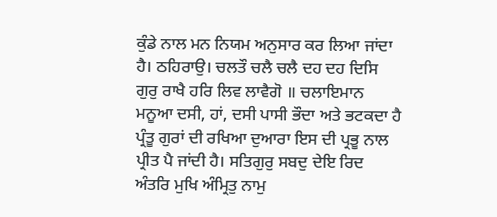ਕੁੰਡੇ ਨਾਲ ਮਨ ਨਿਯਮ ਅਨੁਸਾਰ ਕਰ ਲਿਆ ਜਾਂਦਾ ਹੈ। ਠਹਿਰਾਉ। ਚਲਤੌ ਚਲੈ ਚਲੈ ਦਹ ਦਹ ਦਿਸਿ ਗੁਰੁ ਰਾਖੈ ਹਰਿ ਲਿਵ ਲਾਵੈਗੋ ॥ ਚਲਾਇਮਾਨ ਮਨੂਆ ਦਸੀ, ਹਾਂ, ਦਸੀ ਪਾਸੀ ਭੌਦਾ ਅਤੇ ਭਟਕਦਾ ਹੈ ਪ੍ਰੰਤੂ ਗੁਰਾਂ ਦੀ ਰਖਿਆ ਦੁਆਰਾ ਇਸ ਦੀ ਪ੍ਰਭੂ ਨਾਲ ਪ੍ਰੀਤ ਪੈ ਜਾਂਦੀ ਹੈ। ਸਤਿਗੁਰੁ ਸਬਦੁ ਦੇਇ ਰਿਦ ਅੰਤਰਿ ਮੁਖਿ ਅੰਮ੍ਰਿਤੁ ਨਾਮੁ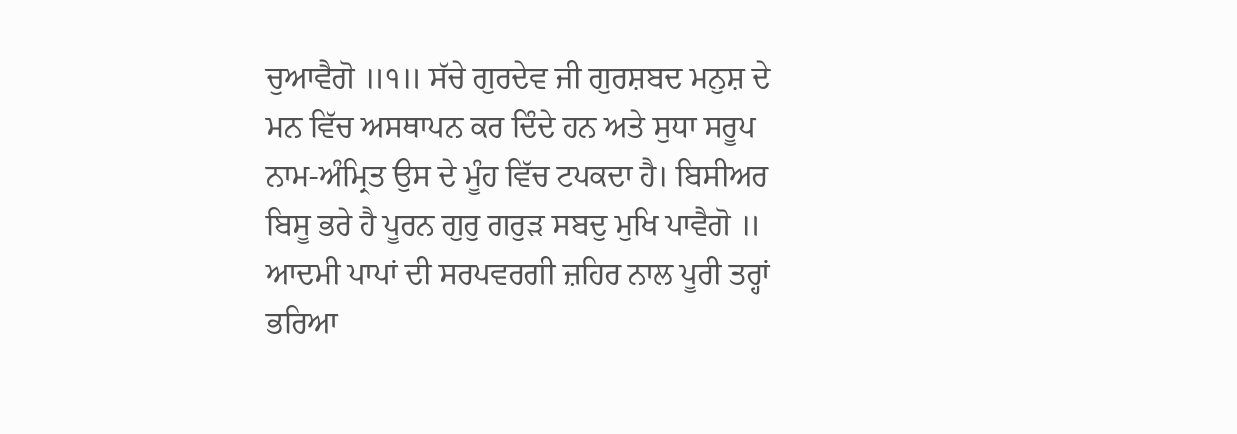ਚੁਆਵੈਗੋ ॥੧॥ ਸੱਚੇ ਗੁਰਦੇਵ ਜੀ ਗੁਰਸ਼ਬਦ ਮਨੁਸ਼ ਦੇ ਮਨ ਵਿੱਚ ਅਸਥਾਪਨ ਕਰ ਦਿੰਦੇ ਹਨ ਅਤੇ ਸੁਧਾ ਸਰੂਪ ਨਾਮ-ਅੰਮ੍ਰਿਤ ਉਸ ਦੇ ਮੂੰਹ ਵਿੱਚ ਟਪਕਦਾ ਹੈ। ਬਿਸੀਅਰ ਬਿਸੂ ਭਰੇ ਹੈ ਪੂਰਨ ਗੁਰੁ ਗਰੁੜ ਸਬਦੁ ਮੁਖਿ ਪਾਵੈਗੋ ॥ ਆਦਮੀ ਪਾਪਾਂ ਦੀ ਸਰਪਵਰਗੀ ਜ਼ਹਿਰ ਨਾਲ ਪੂਰੀ ਤਰ੍ਹਾਂ ਭਰਿਆ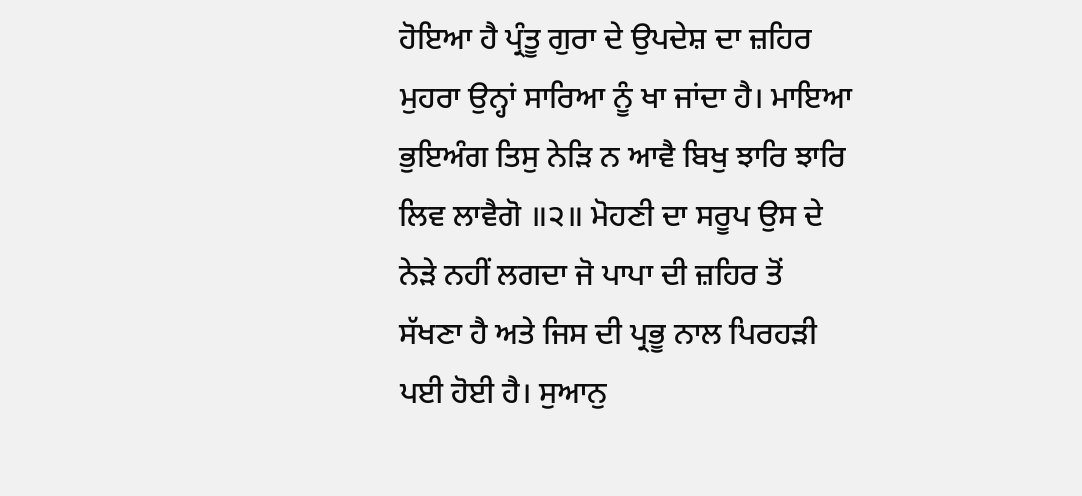ਹੋਇਆ ਹੈ ਪ੍ਰੰਤੂ ਗੁਰਾ ਦੇ ਉਪਦੇਸ਼ ਦਾ ਜ਼ਹਿਰ ਮੁਹਰਾ ਉਨ੍ਹਾਂ ਸਾਰਿਆ ਨੂੰ ਖਾ ਜਾਂਦਾ ਹੈ। ਮਾਇਆ ਭੁਇਅੰਗ ਤਿਸੁ ਨੇੜਿ ਨ ਆਵੈ ਬਿਖੁ ਝਾਰਿ ਝਾਰਿ ਲਿਵ ਲਾਵੈਗੋ ॥੨॥ ਮੋਹਣੀ ਦਾ ਸਰੂਪ ਉਸ ਦੇ ਨੇੜੇ ਨਹੀਂ ਲਗਦਾ ਜੋ ਪਾਪਾ ਦੀ ਜ਼ਹਿਰ ਤੋਂ ਸੱਖਣਾ ਹੈ ਅਤੇ ਜਿਸ ਦੀ ਪ੍ਰਭੂ ਨਾਲ ਪਿਰਹੜੀ ਪਈ ਹੋਈ ਹੈ। ਸੁਆਨੁ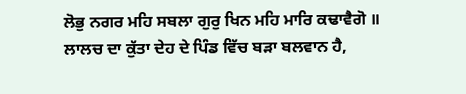ਲੋਭੁ ਨਗਰ ਮਹਿ ਸਬਲਾ ਗੁਰੁ ਖਿਨ ਮਹਿ ਮਾਰਿ ਕਢਾਵੈਗੋ ॥ ਲਾਲਚ ਦਾ ਕੁੱਤਾ ਦੇਹ ਦੇ ਪਿੰਡ ਵਿੱਚ ਬੜਾ ਬਲਵਾਨ ਹੈ,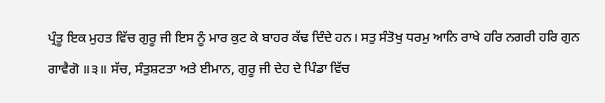ਪ੍ਰੰਤੂ ਇਕ ਮੁਹਤ ਵਿੱਚ ਗੁਰੂ ਜੀ ਇਸ ਨੂੰ ਮਾਰ ਕੁਟ ਕੇ ਬਾਹਰ ਕੱਢ ਦਿੰਦੇ ਹਨ। ਸਤੁ ਸੰਤੋਖੁ ਧਰਮੁ ਆਨਿ ਰਾਖੇ ਹਰਿ ਨਗਰੀ ਹਰਿ ਗੁਨ ਗਾਵੈਗੋ ॥੩॥ ਸੱਚ, ਸੰਤੁਸ਼ਟਤਾ ਅਤੇ ਈਮਾਨ, ਗੁਰੂ ਜੀ ਦੇਹ ਦੇ ਪਿੰਡਾ ਵਿੱਚ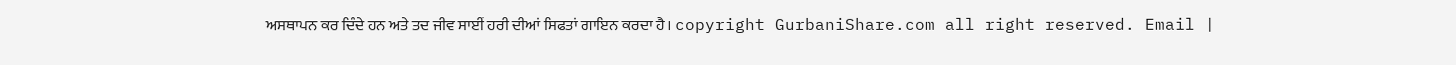ਅਸਥਾਪਨ ਕਰ ਦਿੰਦੇ ਹਨ ਅਤੇ ਤਦ ਜੀਵ ਸਾਈਂ ਹਰੀ ਦੀਆਂ ਸਿਫਤਾਂ ਗਾਇਨ ਕਰਦਾ ਹੈ। copyright GurbaniShare.com all right reserved. Email |